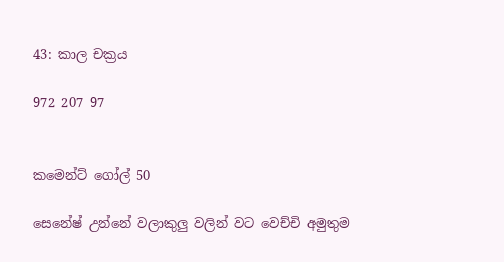43: කාල චක්‍රය

972 207 97


කමෙන්ට් ගෝල් 50

සෙනේෂ් උන්නේ වලාකුලු වලින් වට වෙච්චි අමුතුම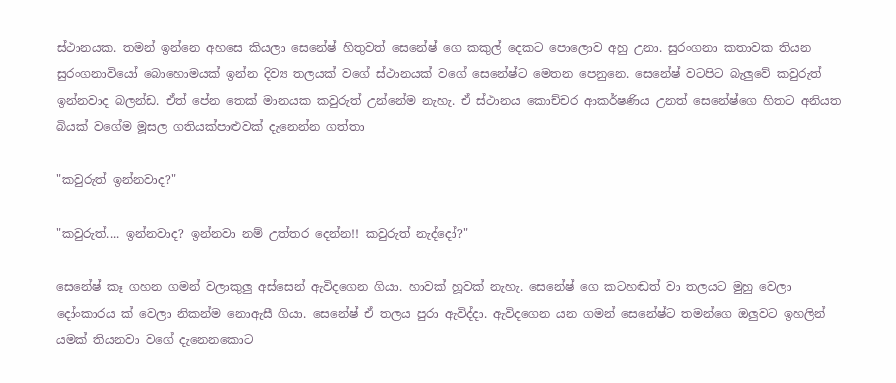ස්ථානයක. තමන් ඉන්නෙ අහසෙ කියලා සෙනේෂ් හිතුවත් සෙනේෂ් ගෙ කකුල් දෙකට පොලොව අහු උනා. සුරංගනා කතාවක තියන සුරංගනාවියෝ බොහොමයක් ඉන්න දිව්‍ය තලයක් වගේ ස්ථානයක් වගේ සෙනේෂ්ට මෙතන පෙනුනෙ. සෙනේෂ් වටපිට බැලුවේ කවුරුත් ඉන්නවාද බලන්ඩ. ඒත් පේන තෙක් මානයක කවුරුත් උන්නේම නැහැ. ඒ ස්ථානය කොච්චර ආකර්ෂණිය උනත් සෙනේෂ්ගෙ හිතට අනියත බියක් වගේම මූසල ගතියක්පාළුවක් දැනෙන්න ගත්තා

"කවුරුත් ඉන්නවාද?"

"කවුරුත්.... ඉන්නවාද? ඉන්නවා නම් උත්තර දෙන්න!! කවුරුත් නැද්දෝ?"

සෙනේෂ් කෑ ගහන ගමන් වලාකුලු අස්සෙන් ඇවිදගෙන ගියා. හාවක් හූවක් නැහැ. සෙනේෂ් ගෙ කටහඬත් වා තලයට මුහු වෙලා දෝංකාරය ක් වෙලා නිකන්ම නොඇසී ගියා. සෙනේෂ් ඒ තලය පුරා ඇවිද්දා. ඇවිදගෙන යන ගමන් සෙනේෂ්ට තමන්ගෙ ඔලුවට ඉහලින් යමක් තියනවා වගේ දැනෙනකොට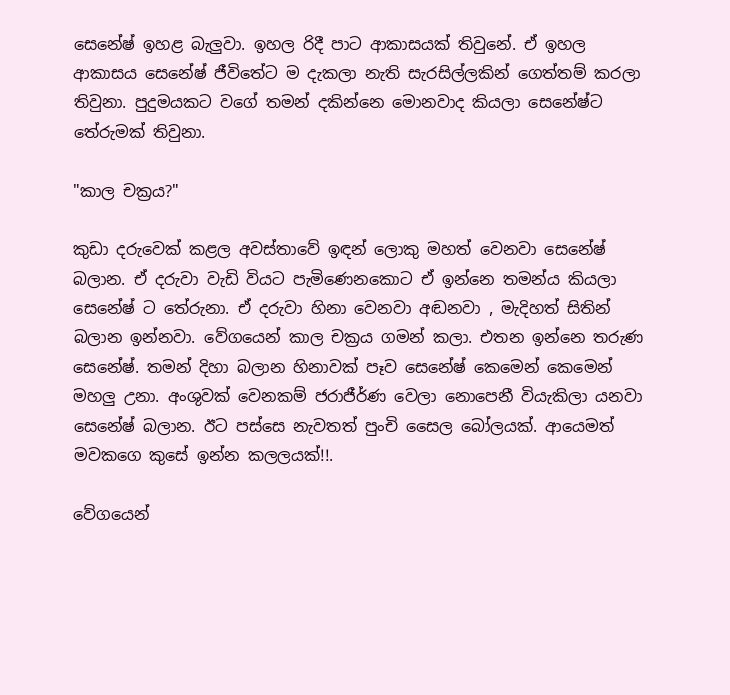සෙනේෂ් ඉහළ බැලුවා. ඉහල රිදී පාට ආකාසයක් තිවුනේ. ඒ ඉහල ආකාසය සෙනේෂ් ජීවිතේට ම දැකලා නැති සැරසිල්ලකින් ගෙත්තම් කරලා තිවුනා. පුදුමයකට වගේ තමන් දකින්නෙ මොනවාද කියලා සෙනේෂ්ට තේරුමක් තිවුනා.

"කාල චක්‍රය?"

කුඩා දරුවෙක් කළල අවස්තාවේ ඉඳන් ලොකු මහත් වෙනවා සෙනේෂ් බලාන. ඒ දරුවා වැඩි වියට පැමිණෙනකොට ඒ ඉන්නෙ තමන්ය කියලා සෙනේෂ් ට තේරුනා. ඒ දරුවා හිනා වෙනවා අඬනවා , මැදිහත් සිතින් බලාන ඉන්නවා. වේගයෙන් කාල චක්‍රය ගමන් කලා. එතන ඉන්නෙ තරුණ සෙනේෂ්. තමන් දිහා බලාන හිනාවක් පෑව සෙනේෂ් කෙමෙන් කෙමෙන් මහලු උනා. අංශුවක් වෙනකම් ජරාජීර්ණ වෙලා නොපෙනී වියැකිලා යනවා සෙනේෂ් බලාන. ඊට පස්සෙ නැවතත් පුංචි සෛල බෝලයක්. ආයෙමත් මවකගෙ කුසේ ඉන්න කලලයක්!!.

වේගයෙන්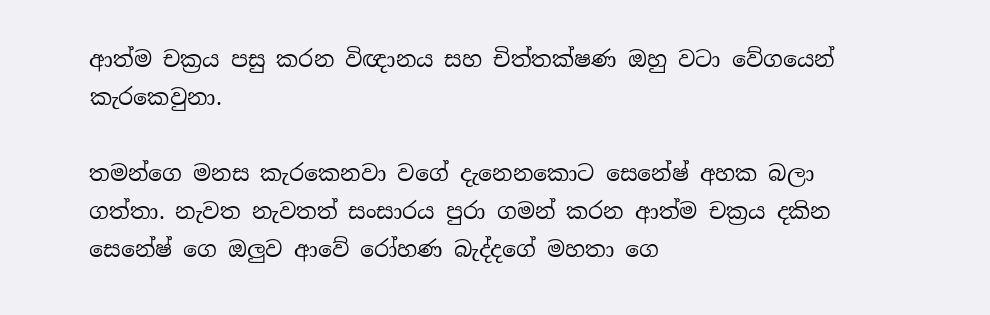ආත්ම චක්‍රය පසු කරන විඥානය සහ චිත්තක්ෂණ ඔහු වටා වේගයෙන් කැරකෙවුනා.

තමන්ගෙ මනස කැරකෙනවා වගේ දැනෙනකොට සෙනේෂ් අහක බලා ගත්තා. නැවත නැවතත් සංසාරය පුරා ගමන් කරන ආත්ම චක්‍රය දකින සෙනේෂ් ගෙ ඔලුව ආවේ රෝහණ බැද්දගේ මහතා ගෙ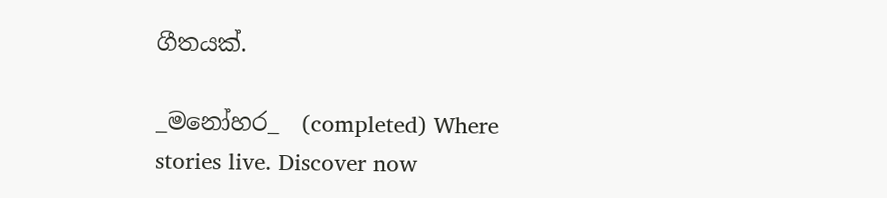ගීතයක්.

_මනෝහර_  (completed) Where stories live. Discover now